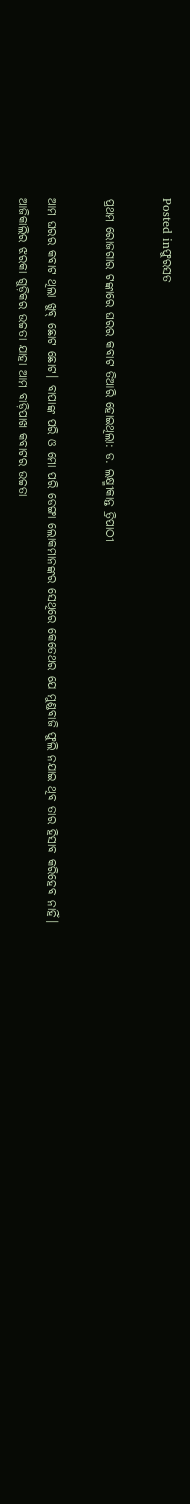Posted inଫୁରସତ

ପ୍ରଥମ ରୋଜଗାର ଟଙ୍କାରେ ଘରର କବାଟ ତିଆରି ହୋଇଥିଲା: ଡ. ଲକ୍ଷ୍ମୀକାନ୍ତ ତ୍ରିପାଠୀ

ଆମ ଘରର କବାଟ ଥିଲା ଖୁବ୍‌ ଛୋଟ ଛୋଟ। ବାପାଙ୍କ ପରି ଓ ମୋ ପରି ଡେଙ୍ଗା ଲୋକମାନଙ୍କର ସେଥିରେ କେତେଥର ଯେ ମୁଣ୍ଡବାଜି ଫୁଲି ନଯାଇ ଥିବ ତାର ହିସାବ କରିହେବ ନାହିଁ। ଆଜିକାଲିର ଝରକା ଗୁଡ଼ିକର ଉଚ୍ଚତା ଯାହା ଆମ ବାଡ଼ିପାଖ କବାଟର ଉଚ୍ଚତା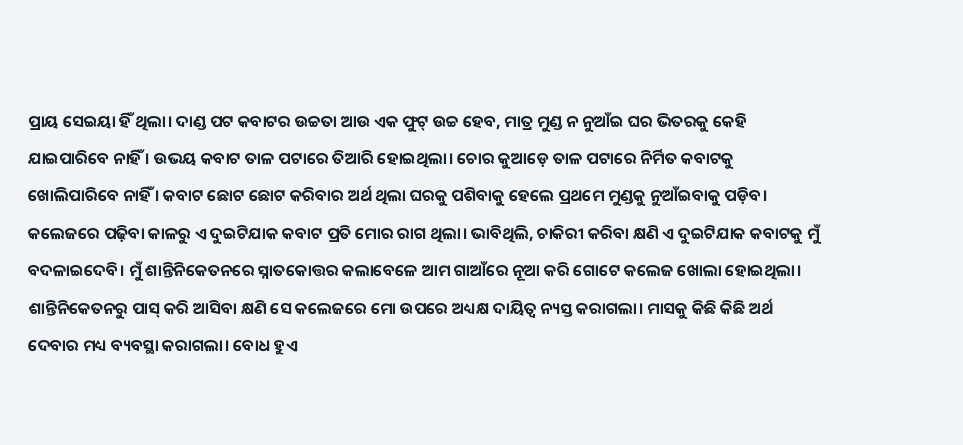ପ୍ରାୟ ସେଇୟା ହିଁ ଥିଲା। ଦାଣ୍ଡ ପଟ କବାଟର ଉଚ୍ଚତା ଆଉ ଏକ ଫୁଟ୍‌ ଉଚ୍ଚ ହେବ, ମାତ୍ର ମୁଣ୍ଡ ନ ନୁଆଁଇ ଘର ଭିତରକୁ କେହି ଯାଇପାରିବେ ନାହିଁ । ଉଭୟ କବାଟ ତାଳ ପଟାରେ ତିଆରି ହୋଇଥିଲା। ଚୋର କୁଆଡ଼େ ତାଳ ପଟାରେ ନିର୍ମିତ କବାଟକୁ ଖୋଲିପାରିବେ ନାହିଁ । କବାଟ ଛୋଟ ଛୋଟ କରିବାର ଅର୍ଥ ଥିଲା ଘରକୁ ପଶିବାକୁ ହେଲେ ପ୍ରଥମେ ମୁଣ୍ଡକୁ ନୁଆଁଇବାକୁ ପଡ଼ିବ। କଲେଜରେ ପଢ଼ିବା କାଳରୁ ଏ ଦୁଇଟିଯାକ କବାଟ ପ୍ରତି ମୋର ରାଗ ଥିଲା। ଭାବିଥିଲି, ଚାକିରୀ କରିବା କ୍ଷଣି ଏ ଦୁଇଟିଯାକ କବାଟକୁ ମୁଁ ବଦଳାଇଦେବି। ମୁଁ ଶାନ୍ତିନିକେତନରେ ସ୍ନାତକୋତ୍ତର କଲାବେଳେ ଆମ ଗାଆଁରେ ନୂଆ କରି ଗୋଟେ କଲେଜ ଖୋଲା ହୋଇଥିଲା। ଶାନ୍ତିନିକେତନରୁ ପାସ୍‌ କରି ଆସିବା କ୍ଷଣି ସେ କଲେଜରେ ମୋ ଉପରେ ଅଧ୍ୟକ୍ଷ ଦାୟିତ୍ୱ ନ୍ୟସ୍ତ କରାଗଲା। ମାସକୁ କିଛି କିଛି ଅର୍ଥ ଦେବାର ମଧ୍ୟ ବ୍ୟବସ୍ଥା କରାଗଲା। ବୋଧ ହୁଏ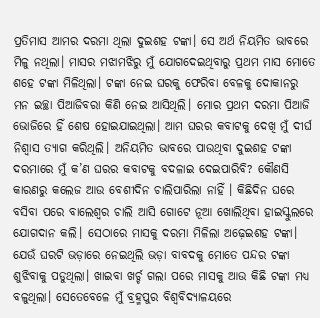ପ୍ରତିମାସ ଆମର ଦରମା ଥିଲା ଦୁଇଶହ ଟଙ୍କା। ସେ ଅର୍ଥ ନିୟମିତ ଭାବରେ ମିଳୁ ନଥିଲା। ମାସର ମଝାମଝିରୁ ମୁଁ ଯୋଗଦେଇଥିବାରୁ ପ୍ରଥମ ମାସ ମୋତେ ଶହେ ଟଙ୍କା ମିଳିଥିଲା। ଟଙ୍କା ନେଇ ଘରକୁ ଫେରିବା ବେଳକୁ ଦୋକାନରୁ ମନ ଇଚ୍ଛା ପିଆଜିବରା କିଣି ନେଇ ଆସିଥିଲି। ମୋର ପ୍ରଥମ ଦରମା ପିଆଜି ଭୋଜିରେ ହିଁ ଶେଷ ହୋଇଯାଇଥିଲା। ଆମ ଘରର କବାଟକୁ ଦେଖି ମୁଁ ଦୀର୍ଘ ନିଶ୍ୱାସ ତ୍ୟାଗ କରିଥିଲି। ଅନିୟମିତ ଭାବରେ ପାଉଥିବା ଦୁଇଶହ ଟଙ୍କା ଦରମାରେ ମୁଁ କ’ଣ ଘରର କବାଟକୁ ବଦଳାଇ ଦେଇପାରିବି? କୌଣସି କାରଣରୁ କଲେଜ ଆଉ ବେଶୀଦିନ ଚାଲିପାରିଲା ନାହିଁ । କିଛିଦିନ ଘରେ ବସିବା ପରେ ବାଲେଶ୍ୱର ଚାଲି ଆସି ଗୋଟେ ନୂଆ ଖୋଲିଥିବା ହାଇସ୍କୁଲରେ ଯୋଗଦାନ କଲି। ସେଠାରେ ମାସକୁ ଦରମା ମିଳିଲା ଅଢ଼େଇଶହ ଟଙ୍କା। ଯେଉଁ ଘରଟି ଭଡ଼ାରେ ନେଇଥିଲି ଭଡ଼ା ବାବଦକୁ ମୋତେ ପନ୍ଦର ଟଙ୍କା ଶୁଝିବାକୁ ପଡୁଥିଲା। ଖାଇବା ଖର୍ଚ୍ଚ ଗଲା ପରେ ମାସକୁ ଆଉ କିଛି ଟଙ୍କା ମଧ୍ୟ ବଳୁଥିଲା। ସେତେବେଳେ ମୁଁ ବ୍ରହ୍ମପୁର ବିଶ୍ୱବିଦ୍ୟାଳୟରେ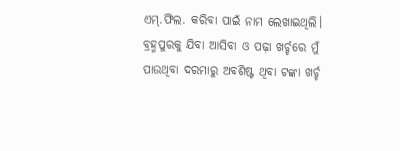ଏମ୍‌.ଫିଲ. କରିବା ପାଇଁ ନାମ ଲେଖାଇଥିଲି। ବ୍ରହ୍ମପୁରକୁ ଯିବା ଆସିବା ଓ ପଢ଼ା ଖର୍ଚ୍ଚରେ ମୁଁ ପାଉଥିବା ଦରମାରୁ ଅବଶିଷ୍ଟ ଥିବା ଟଙ୍କା ଖର୍ଚ୍ଚ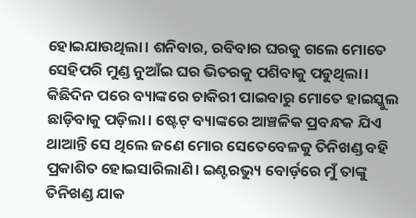ହୋଇଯାଉଥିଲା। ଶନିବାର, ରବିବାର ଘରକୁ ଗଲେ ମୋତେ ସେହିପରି ମୁଣ୍ଡ ନୁଆଁଇ ଘର ଭିତରକୁ ପଶିବାକୁ ପଡୁଥିଲା। କିଛିଦିନ ପରେ ବ୍ୟାଙ୍କରେ ଚାକିରୀ ପାଇବାରୁ ମୋତେ ହାଇସ୍କୁଲ ଛାଡ଼ିବାକୁ ପଡ଼ିଲା। ଷ୍ଟେଟ୍‌ ବ୍ୟାଙ୍କରେ ଆଞ୍ଚଳିକ ପ୍ରବନ୍ଧକ ଯିଏ ଥାଆନ୍ତି ସେ ଥିଲେ ଜଣେ ମୋର ସେତେବେଳକୁ ତିନିଖଣ୍ଡ ବହି ପ୍ରକାଶିତ ହୋଇସାରିଲାଣି। ଇଣ୍ଟରଭ୍ୟୁ ବୋର୍ଡ଼ରେ ମୁଁ ତାଙ୍କୁ ତିନିଖଣ୍ଡ ଯାକ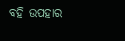ବହି ଉପହାର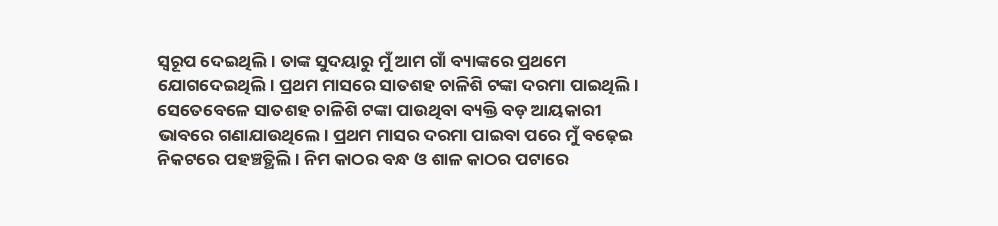ସ୍ବରୂପ ଦେଇଥିଲି। ତାଙ୍କ ସୁଦୟାରୁ ମୁଁ ଆମ ଗାଁ ବ୍ୟାଙ୍କରେ ପ୍ରଥମେ ଯୋଗଦେଇଥିଲି। ପ୍ରଥମ ମାସରେ ସାତଶହ ଚାଳିଶି ଟଙ୍କା ଦରମା ପାଇଥିଲି। ସେତେବେଳେ ସାତଶହ ଚାଳିଶି ଟଙ୍କା ପାଉଥିବା ବ୍ୟକ୍ତି ବଡ଼ ଆୟକାରୀ ଭାବରେ ଗଣାଯାଉଥିଲେ। ପ୍ରଥମ ମାସର ଦରମା ପାଇବା ପରେ ମୁଁ ବଢ଼େଇ ନିକଟରେ ପହଞ୍ଚତ୍ଥିଲି। ନିମ କାଠର ବନ୍ଧ ଓ ଶାଳ କାଠର ପଟାରେ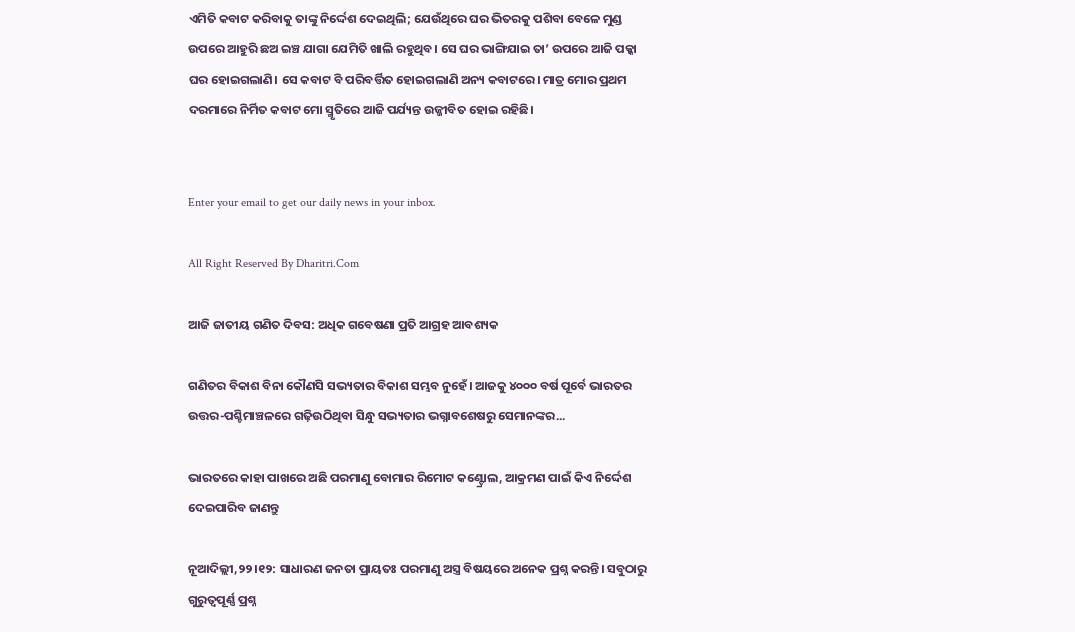ଏମିତି କବାଟ କରିବାକୁ ତାଙ୍କୁ ନିର୍ଦ୍ଦେଶ ଦେଇଥିଲି; ଯେଉଁଥିରେ ଘର ଭିତରକୁ ପଶିବା ବେଳେ ମୁଣ୍ଡ ଉପରେ ଆହୁରି ଛଅ ଇଞ୍ଚ ଯାଗା ଯେମିତି ଖାଲି ରହୁଥିବ। ସେ ଘର ଭାଙ୍ଗିଯାଇ ତା’ ଉପରେ ଆଜି ପକ୍କା ଘର ହୋଇଗଲାଣି। ସେ କବାଟ ବି ପରିବର୍ତ୍ତିତ ହୋଇଗଲାଣି ଅନ୍ୟ କବାଟରେ। ମାତ୍ର ମୋର ପ୍ରଥମ ଦରମାରେ ନିର୍ମିତ କବାଟ ମୋ ସ୍ମୃତିରେ ଆଜି ପର୍ଯ୍ୟନ୍ତ ଉଜ୍ଜୀବିତ ହୋଇ ରହିଛି।


Enter your email to get our daily news in your inbox.

All Right Reserved By Dharitri.Com

ଆଜି ଜାତୀୟ ଗଣିତ ଦିବସ: ଅଧିକ ଗବେଷଣା ପ୍ରତି ଆଗ୍ରହ ଆବଶ୍ୟକ

ଗଣିତର ବିକାଶ ବିନା କୌଣସି ସଭ୍ୟତାର ବିକାଶ ସମ୍ଭବ ନୁହେଁ। ଆଜକୁ ୪୦୦୦ ବର୍ଷ ପୂର୍ବେ ଭାରତର ଉତ୍ତର-ପଶ୍ଚିମାଞ୍ଚଳରେ ଗଢ଼ିଉଠିଥିବା ସିନ୍ଧୁ ସଭ୍ୟତାର ଭଗ୍ନାବଶେଷରୁ ସେମାନଙ୍କର...

ଭାରତରେ କାହା ପାଖରେ ଅଛି ପରମାଣୁ ବୋମାର ରିମୋଟ କଣ୍ଟ୍ରୋଲ, ଆକ୍ରମଣ ପାଇଁ କିଏ ନିର୍ଦ୍ଦେଶ ଦେଇପାରିବ ଜାଣନ୍ତୁ

ନୂଆଦିଲ୍ଲୀ,୨୨।୧୨: ସାଧାରଣ ଜନତା ପ୍ରାୟତଃ ପରମାଣୁ ଅସ୍ତ୍ର ବିଷୟରେ ଅନେକ ପ୍ରଶ୍ନ କରନ୍ତି। ସବୁଠାରୁ ଗୁରୁତ୍ୱପୂର୍ଣ୍ଣ ପ୍ରଶ୍ନ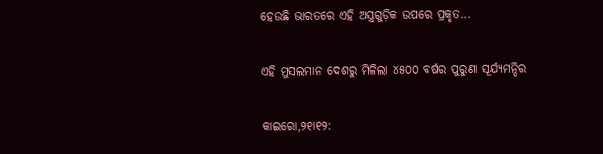ହେଉଛି ଭାରତରେ ଏହି ଅସ୍ତ୍ରଗୁଡ଼ିକ ଉପରେ ପ୍ରକୃତ...

ଏହି ମୁସଲମାନ ଦେଶରୁ ମିଳିଲା ୪୫୦୦ ବର୍ଷର ପୁରୁଣା ସୂର୍ଯ୍ୟମନ୍ଦିର

କାଇରୋ,୨୧ା୧୨: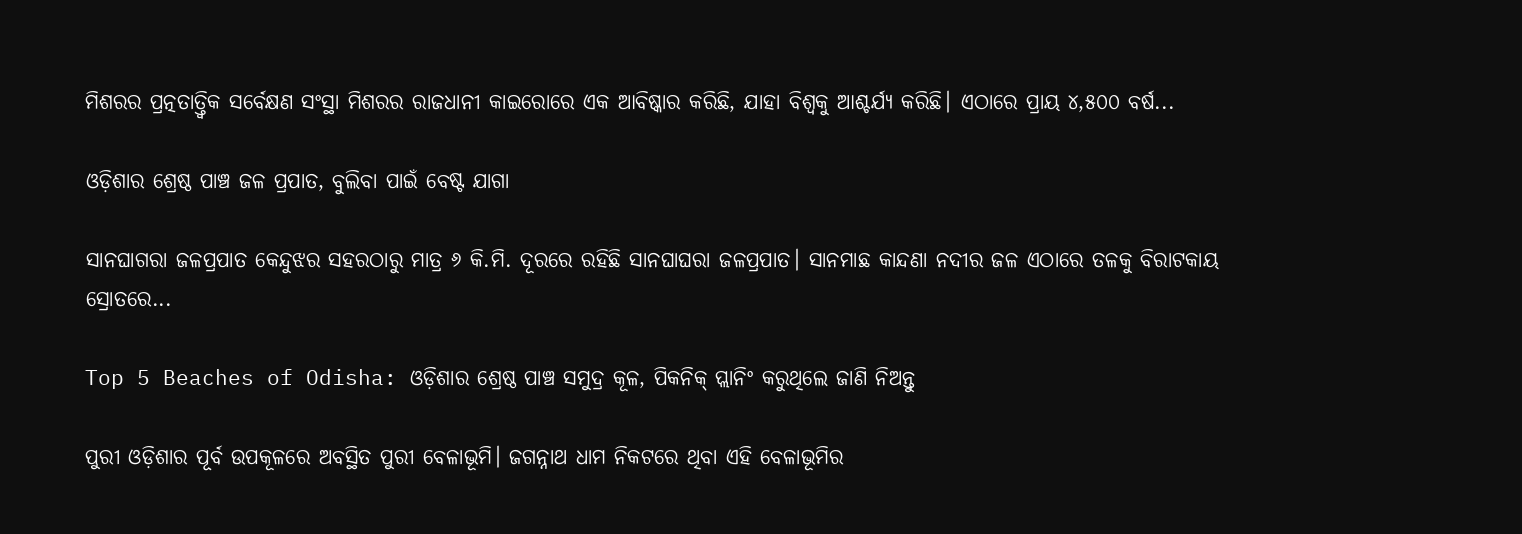ମିଶରର ପ୍ରତ୍ନତାତ୍ତ୍ୱିକ ସର୍ବେକ୍ଷଣ ସଂସ୍ଥା ମିଶରର ରାଜଧାନୀ କାଇରୋରେ ଏକ ଆବିଷ୍କାର କରିଛି, ଯାହା ବିଶ୍ୱକୁ ଆଶ୍ଚର୍ଯ୍ୟ କରିଛି। ଏଠାରେ ପ୍ରାୟ ୪,୫୦୦ ବର୍ଷ...

ଓଡ଼ିଶାର ଶ୍ରେଷ୍ଠ ପାଞ୍ଚ ଜଳ ପ୍ରପାତ, ବୁଲିବା ପାଇଁ ବେଷ୍ଟ ଯାଗା

ସାନଘାଗରା ଜଳପ୍ରପାତ କେନ୍ଦୁଝର ସହରଠାରୁ ମାତ୍ର ୬ କି.ମି. ଦୂରରେ ରହିଛି ସାନଘାଘରା ଜଳପ୍ରପାତ। ସାନମାଛ କାନ୍ଦଣା ନଦୀର ଜଳ ଏଠାରେ ତଳକୁ ବିରାଟକାୟ ସ୍ରୋତରେ...

Top 5 Beaches of Odisha: ଓଡ଼ିଶାର ଶ୍ରେଷ୍ଠ ପାଞ୍ଚ ସମୁଦ୍ର କୂଳ, ପିକନିକ୍‌ ପ୍ଲାନିଂ କରୁଥିଲେ ଜାଣି ନିଅନ୍ତୁ

ପୁରୀ ଓଡ଼ିଶାର ପୂର୍ବ ଉପକୂଳରେ ଅବସ୍ଥିତ ପୁରୀ ବେଳାଭୂମି। ଜଗନ୍ନାଥ ଧାମ ନିକଟରେ ଥିବା ଏହି ବେଳାଭୂମିର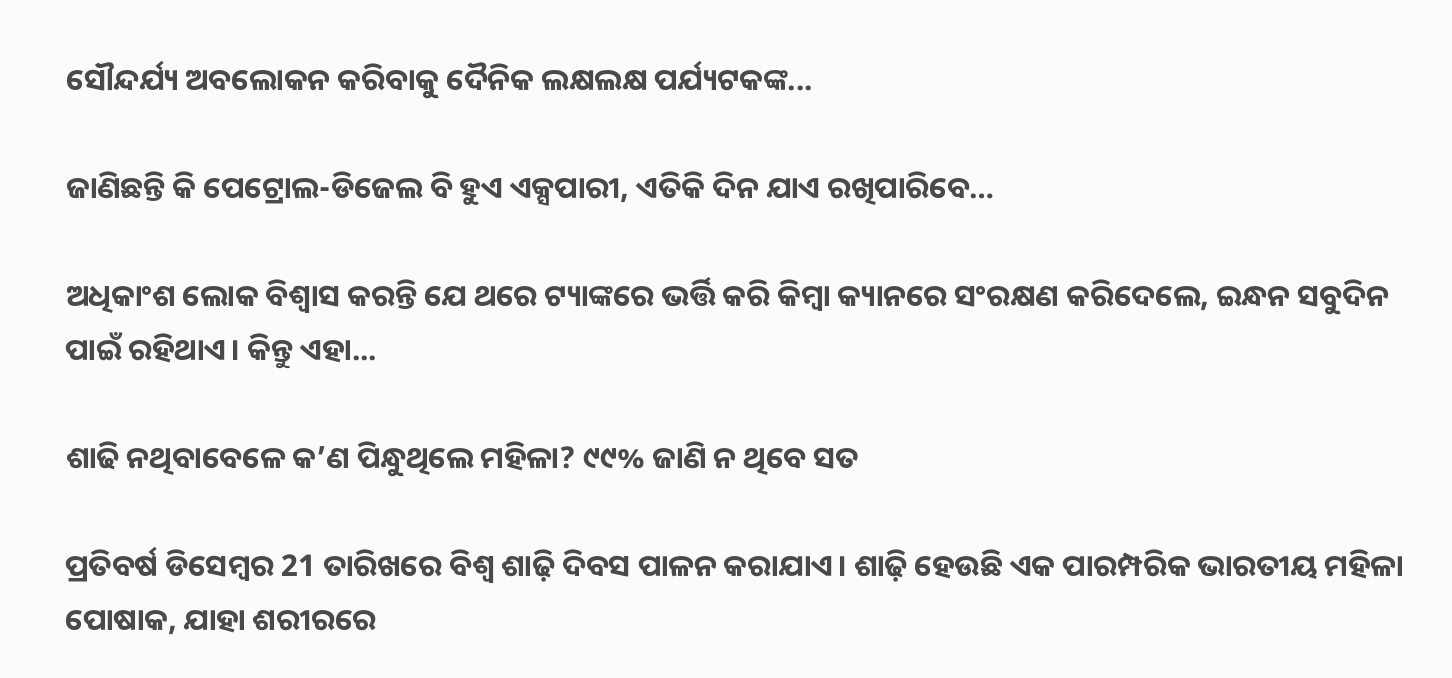ସୌନ୍ଦର୍ଯ୍ୟ ଅବଲୋକନ କରିବାକୁ ଦୈନିକ ଲକ୍ଷଲକ୍ଷ ପର୍ଯ୍ୟଟକଙ୍କ...

ଜାଣିଛନ୍ତି କି ପେଟ୍ରୋଲ-ଡିଜେଲ ବି ହୁଏ ଏକ୍ସପାରୀ, ଏତିକି ଦିନ ଯାଏ ରଖିପାରିବେ…

ଅଧିକାଂଶ ଲୋକ ବିଶ୍ୱାସ କରନ୍ତି ଯେ ଥରେ ଟ୍ୟାଙ୍କରେ ଭର୍ତ୍ତି କରି କିମ୍ୱା କ୍ୟାନରେ ସଂରକ୍ଷଣ କରିଦେଲେ, ଇନ୍ଧନ ସବୁଦିନ ପାଇଁ ରହିଥାଏ। କିନ୍ତୁ ଏହା...

ଶାଢି ନଥିବାବେଳେ କ’ଣ ପିନ୍ଧୁଥିଲେ ମହିଳା? ୯୯% ଜାଣି ନ ଥିବେ ସତ

ପ୍ରତିବର୍ଷ ଡିସେମ୍ୱର 21 ତାରିଖରେ ବିଶ୍ୱ ଶାଢ଼ି ଦିବସ ପାଳନ କରାଯାଏ। ଶାଢ଼ି ହେଉଛି ଏକ ପାରମ୍ପରିକ ଭାରତୀୟ ମହିଳା ପୋଷାକ, ଯାହା ଶରୀରରେ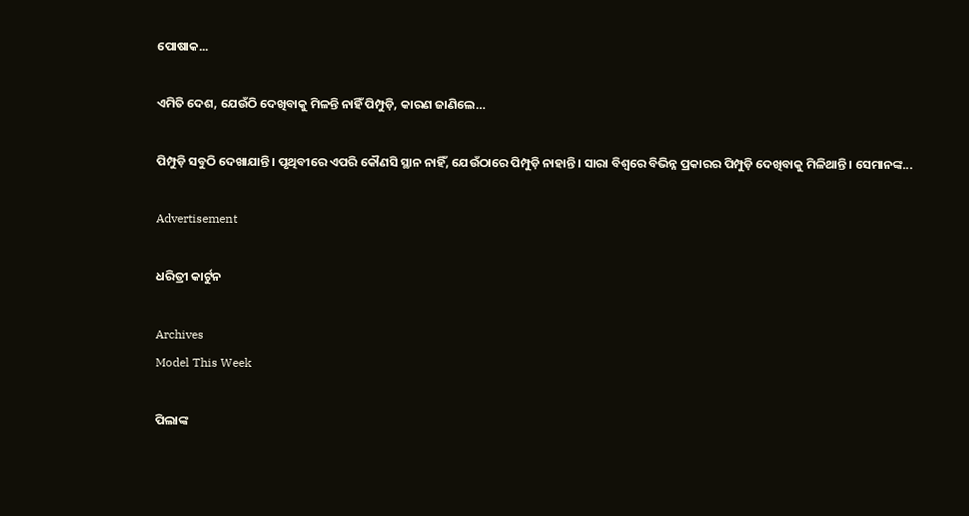ପୋଷାକ...

ଏମିତି ଦେଶ, ଯେଉଁଠି ଦେଖିବାକୁ ମିଳନ୍ତି ନାହିଁ ପିମ୍ପୁଡ଼ି, କାରଣ ଜାଣିଲେ…

ପିମ୍ପୁଡ଼ି ସବୁଠି ଦେଖାଯାନ୍ତି। ପୃଥିବୀରେ ଏପରି କୌଣସି ସ୍ଥାନ ନାହିଁ, ଯେଉଁଠାରେ ପିମ୍ପୁଡ଼ି ନାହାନ୍ତି। ସାରା ବିଶ୍ୱରେ ବିଭିନ୍ନ ପ୍ରକାରର ପିମ୍ପୁଡ଼ି ଦେଖିବାକୁ ମିଳିଥାନ୍ତି। ସେମାନଙ୍କ...

Advertisement

ଧରିତ୍ରୀ କାର୍ଟୁନ

Archives
Model This Week

ପିଲାଙ୍କ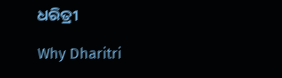ଧରିତ୍ରୀ

Why Dharitri